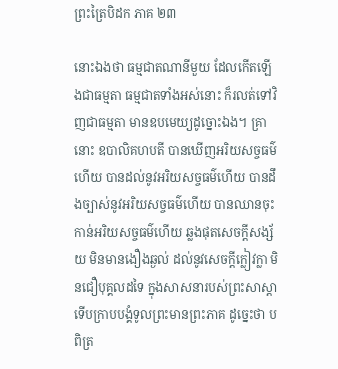ព្រះត្រៃបិដក ភាគ ២៣

នោះឯងថា ធម្មជាតណានីមួយ ដែលកើតឡើងជាធម្មតា ធម្មជាតទាំងអស់នោះ ក៏រលត់ទៅវិញជាធម្មតា មានឧបមេយ្យដូច្នោះឯង។ គ្រានោះ ឧបាលិគហបតី បានឃើញអរិយសច្ចធម៌ហើយ បានដល់នូវអរិយសច្ចធម៌ហើយ បានដឹងច្បាស់នូវអរិយសច្ចធម៌ហើយ បានឈានចុះកាន់អរិយសច្ចធម៌ហើយ ឆ្លងផុតសេចក្តីសង្ស័យ មិនមានងឿងឆ្ងល់ ដល់នូវសេចក្តីក្លៀវក្លា មិនជឿបុគ្គលដទៃ ក្នុងសាសនារបស់ព្រះសាស្តា ទើបក្រាបបង្គំទូលព្រះមានព្រះភាគ ដូច្នេះថា បពិត្រ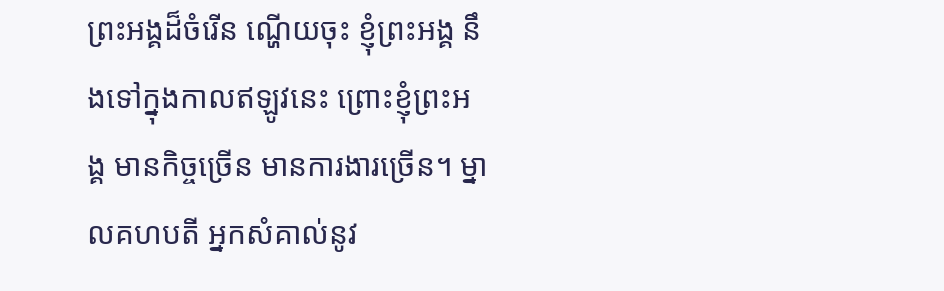ព្រះអង្គដ៏ចំរើន ណ្ហើយចុះ ខ្ញុំព្រះអង្គ នឹងទៅក្នុងកាលឥឡូវនេះ ព្រោះខ្ញុំព្រះអង្គ មានកិច្ចច្រើន មានការងារច្រើន។ ម្នាលគហបតី អ្នកសំគាល់នូវ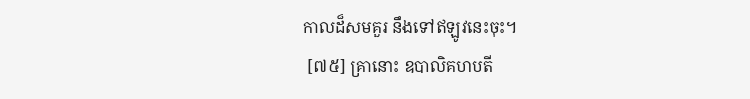កាលដ៏សមគួរ នឹងទៅឥឡូវនេះចុះ។
 [៧៥] គ្រានោះ ឧបាលិគហបតី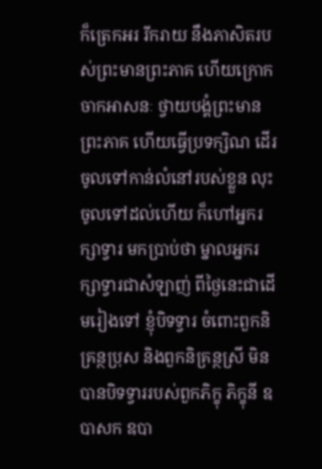ក៏ត្រេកអរ រីករាយ នឹងភាសិតរបស់ព្រះមានព្រះភាគ ហើយក្រោកចាកអាសនៈ ថ្វាយបង្គំព្រះមានព្រះភាគ ហើយធ្វើប្រទក្សិណ ដើរចូលទៅកាន់លំនៅរបស់ខ្លួន លុះចូលទៅដល់ហើយ ក៏ហៅអ្នករក្សាទ្វារ មកប្រាប់ថា ម្នាលអ្នករក្សាទ្វារជាសំឡាញ់ ពីថ្ងៃនេះជាដើមរៀងទៅ ខ្ញុំបិទទ្វារ ចំពោះពួកនិគ្រន្ថបុ្រស និងពួកនិគ្រន្ថស្រី មិនបានបិទទ្វាររបស់ពួកភិក្ខុ ភិក្ខុនី ឧបាសក ឧបា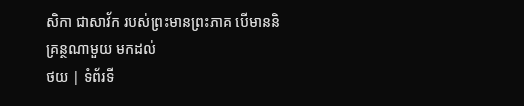សិកា ជាសាវ័ក របស់ព្រះមានព្រះភាគ បើមាននិគ្រន្ថណាមួយ មកដល់
ថយ | ទំព័រទី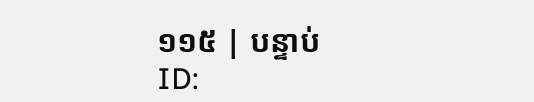១១៥ | បន្ទាប់
ID: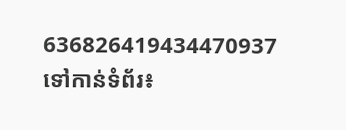636826419434470937
ទៅកាន់ទំព័រ៖